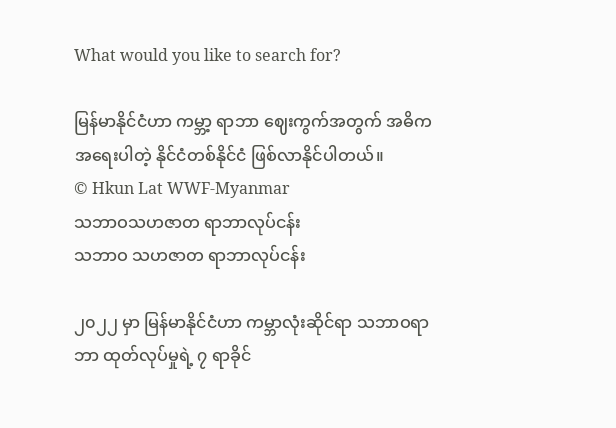What would you like to search for?

မြန်မာနိုင်ငံဟာ ကမ္ဘာ့ ရာဘာ ဈေးကွက်အတွက် အဓိကအရေးပါတဲ့ နိုင်ငံတစ်နိုင်ငံ ဖြစ်လာနိုင်ပါတယ်။
© Hkun Lat WWF-Myanmar
သဘာဝသဟဇာတ ရာဘာလုပ်ငန်း
သဘာဝ သဟဇာတ ရာဘာလုပ်ငန်း

၂၀၂၂ မှာ မြန်မာနိုင်ငံဟာ ကမ္ဘာလုံးဆိုင်ရာ သဘာဝရာဘာ ထုတ်လုပ်မှုရဲ့ ၇ ရာခိုင်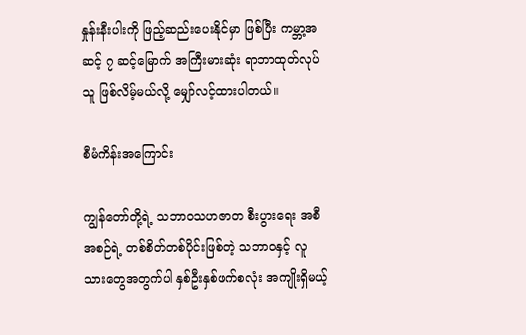နှုန်းနီးပါးကို ဖြည့်ဆည်းပေးနိုင်မှာ ဖြစ်ပြီး ကမ္ဘာ့အဆင့် ၇ ဆင့်မြောက် အကြီးမားဆုံး ရာဘာထုတ်လုပ်သူ ဖြစ်လိမ့်မယ်လို့ မျှော်လင့်ထားပါတယ်။

စီမံကိန်းအကြောင်း

ကျွန်တော်တို့ရဲ့ သဘာဝသဟဇာတ စီးပွားရေး အစီအစဉ်ရဲ့ တစ်စိတ်တစ်ပိုင်းဖြစ်တဲ့ သဘာဝနှင့် လူသားတွေအတွက်ပါ နှစ်ဦးနှစ်ဖက်စလုံး အကျိုးရှိမယ့်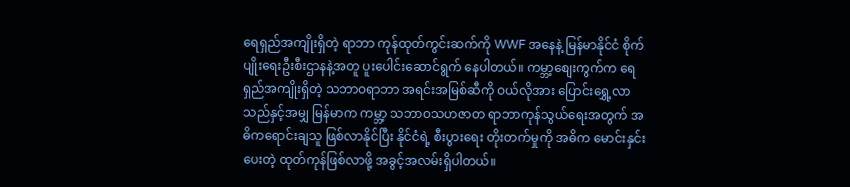ရေရှည်အကျိုးရှိတဲ့ ရာဘာ ကုန်ထုတ်ကွင်းဆက်ကို WWF အနေနဲ့ မြန်မာနိုင်ငံ စိုက်ပျိုးရေးဦးစီးဌာနနဲ့အတူ ပူးပေါင်းဆောင်ရွက် နေပါတယ်။ ကမ္ဘာ့စျေးကွက်က ရေရှည်အကျိုးရှိတဲ့ သဘာဝရာဘာ အရင်းအမြစ်ဆီကို ဝယ်လိုအား ပြောင်းရွှေ့လာသည်နှင့်အမျှ မြန်မာက ကမ္ဘာ့ သဘာဝသဟဇာတ ရာဘာကုန်သွယ်ရေးအတွက် အဓိကရောင်းချသူ ဖြစ်လာနိုင်ပြီး နိုင်ငံရဲ့ စီးပွားရေး တိုးတက်မှုကို အဓိက မောင်းနှင်းပေးတဲ့ ထုတ်ကုန်ဖြစ်လာဖို့ အခွင့်အလမ်းရှိပါတယ်။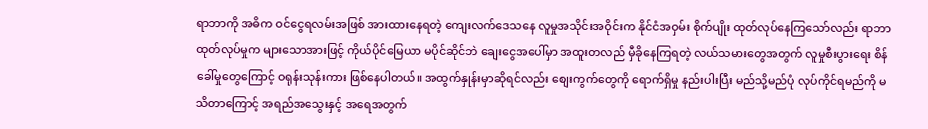ရာဘာကို အဓိက ဝင်ငွေရလမ်းအဖြစ် အားထားနေရတဲ့ ကျေးလက်ဒေသနေ လူမှုအသိုင်းအဝိုင်းက နိုင်ငံအဝှမ်း စိုက်ပျိုး ထုတ်လုပ်နေကြသော်လည်း ရာဘာထုတ်လုပ်မှုက များသောအားဖြင့် ကိုယ်ပိုင်မြေယာ မပိုင်ဆိုင်ဘဲ ချေးငွေအပေါ်မှာ အထူးတလည် မှီခိုနေကြရတဲ့ လယ်သမားတွေအတွက် လူမှုစီးပွားရေး စိန်ခေါ်မှုတွေကြောင့် ဝရုန်းသုန်းကား ဖြစ်နေပါတယ်။ အထွက်နှုန်းမှာဆိုရင်လည်း စျေးကွက်တွေကို ရောက်ရှိမှု နည်းပါးပြီး မည်သို့မည်ပုံ လုပ်ကိုင်ရမည်ကို မသိတာကြောင့် အရည်အသွေးနှင့် အရေအတွက်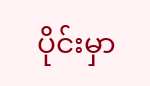ပိုင်းမှာ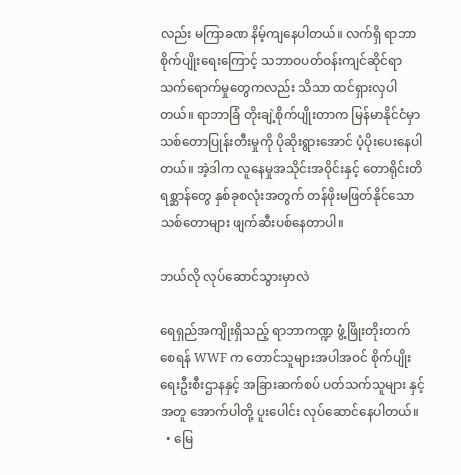လည်း မကြာခဏ နိမ့်ကျနေပါတယ်။ လက်ရှိ ရာဘာစိုက်ပျိုးရေးကြောင့် သဘာဝပတ်ဝန်းကျင်ဆိုင်ရာ သက်ရောက်မှုတွေကလည်း သိသာ ထင်ရှားလှပါတယ်။ ရာဘာခြံ တိုးချဲ့စိုက်ပျိုးတာက မြန်မာနိုင်ငံမှာ သစ်တောပြုန်းတီးမှုကို ပိုဆိုးရွားအောင် ပံ့ပိုးပေးနေပါတယ်။ အဲ့ဒါက လူနေမှုအသိုင်းအဝိုင်းနှင့် တောရိုင်းတိရစ္ဆာန်တွေ နှစ်ခုစလုံးအတွက် တန်ဖိုးမဖြတ်နိုင်သောသစ်တောများ ဖျက်ဆီးပစ်နေတာပါ။

ဘယ်လို လုပ်ဆောင်သွားမှာလဲ

ရေရှည်အကျိုးရှိသည့် ရာဘာကဏ္ဍ ဖွံ့ဖြိုးတိုးတက်စေရန် WWF က တောင်သူများအပါအဝင် စိုက်ပျိုးရေးဦးစီးဌာနနှင့် အခြားဆက်စပ် ပတ်သက်သူများ နှင့်အတူ အောက်ပါတို့ ပူးပေါင်း လုပ်ဆောင်နေပါတယ်။
  • မြေ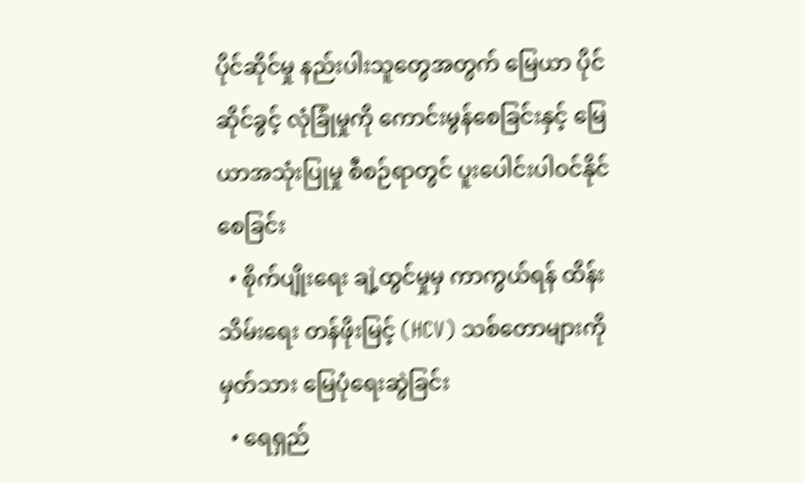ပိုင်ဆိုင်မှု နည်းပါးသူတွေအတွက် မြေယာ ပိုင်ဆိုင်ခွင့် လုံခြုံမှုကို ကောင်းမွန်စေခြင်းနှင့် မြေယာအသုံးပြုမှု စီစဉ်ရာတွင် ပူးပေါင်းပါဝင်နိုင်စေခြင်း
  • စိုက်ပျိုးရေး ချဲ့ထွင်မှုမှ ကာကွယ်ရန် ထိန်းသိမ်းရေး တန်ဖိုးမြင့် (HCV) သစ်တောများကို မှတ်သား မြေပုံရေးဆွဲခြင်း
  • ရေရှည်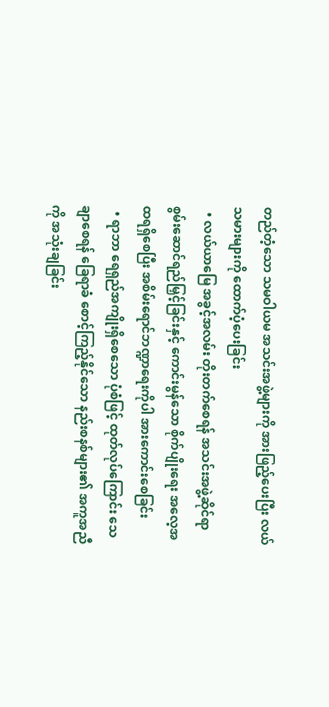တည်တံ့သော သမဝါယမ အသင်းအဖွဲ့များကို အားဖြည့်ပေးပြီး လယ်သမားများကို ထောက်ပံ့ပေးခြင်း
  • လယ်ယာမြေ အခွင့်အလမ်း တိုးတက်စေရန် အသင်းအဖွဲ့ဆိုင်ရာ စွမ်းဆောင်ရည်မြှင့်ခြင်းနှင့် ကောင်းမွန်သော စိုက်ပျိုးရေး အလေ့အထရရှိစေပြီး အစိမ်းရောင်ဘဏ္ဍာရေးကိုပါ အားကောင်းစေခြင်း
  • ရာဘာ ရေရှည်အကျိုးရှိစေသော ပုံစံဖြင့် ထုတ်လုပ်ကြောင်း သေချာစေရန် ခြေရာခံ စောင့်ကြည့်နိုင်သော နည်းစနစ်များ၏ အကူအညီကို အသုံးချခြင်း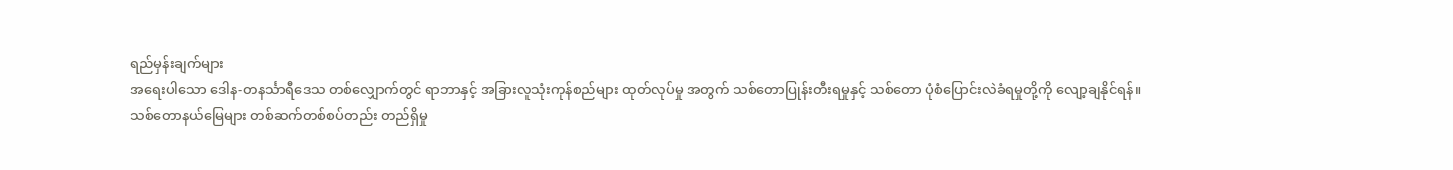ရည်မှန်းချက်များ
အရေးပါသော ဒေါန-တနင်္သာရီဒေသ တစ်လျှောက်တွင် ရာဘာနှင့် အခြားလူသုံးကုန်စည်များ ထုတ်လုပ်မှု အတွက် သစ်တောပြုန်းတီးရမှုနှင့် သစ်တော ပုံစံပြောင်းလဲခံရမှုတို့ကို လျော့ချနိုင်ရန်။
သစ်တောနယ်မြေများ တစ်ဆက်တစ်စပ်တည်း တည်ရှိမှု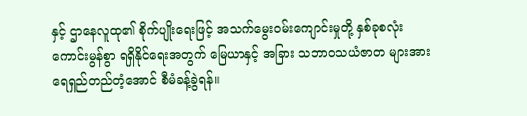နှင့် ဌာနေလူထု၏ စိုက်ပျိုးရေးဖြင့် အသက်မွေးဝမ်းကျောင်းမှုတို့ နှစ်ခုစလုံး ကောင်းမွန်စွာ ရရှိနိုင်ရေးအတွက် မြေယာနှင့် အခြား သဘာဝသယံဇာတ များအား ရေရှည်တည်တံ့အောင် စီမံခန့်ခွဲရန်။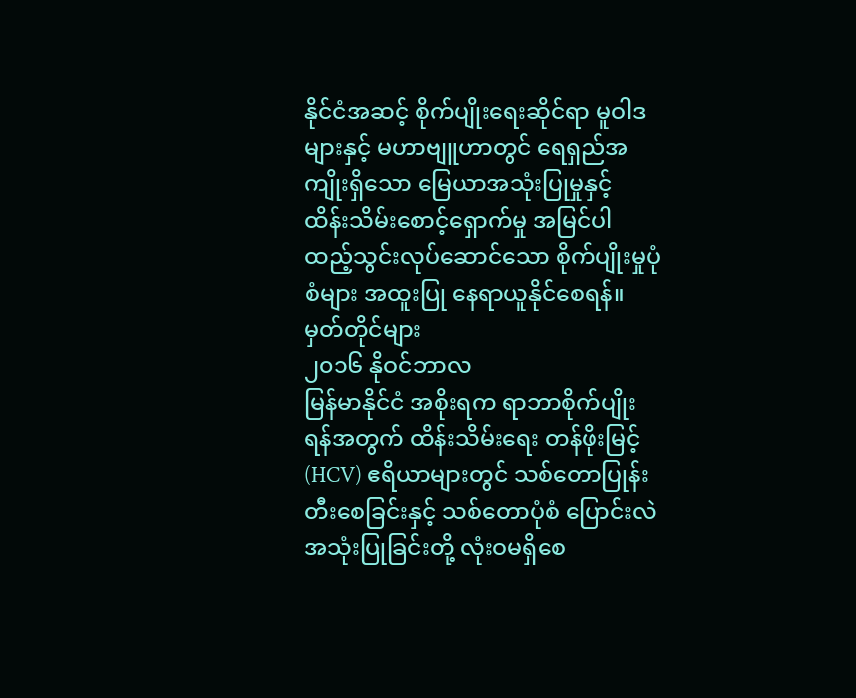နိုင်ငံအဆင့် စိုက်ပျိုးရေးဆိုင်ရာ မူဝါဒများနှင့် မဟာဗျူဟာတွင် ရေရှည်အကျိုးရှိသော မြေယာအသုံးပြုမှုနှင့် ထိန်းသိမ်းစောင့်ရှောက်မှု အမြင်ပါ ထည့်သွင်းလုပ်ဆောင်သော စိုက်ပျိုးမှုပုံစံများ အထူးပြု နေရာယူနိုင်စေရန်။
မှတ်တိုင်များ
၂၀၁၆ နိုဝင်ဘာလ
မြန်မာနိုင်ငံ အစိုးရက ရာဘာစိုက်ပျိုးရန်အတွက် ထိန်းသိမ်းရေး တန်ဖိုးမြင့် (HCV) ဧရိယာများတွင် သစ်တောပြုန်းတီးစေခြင်းနှင့် သစ်တောပုံစံ ပြောင်းလဲအသုံးပြုခြင်းတို့ လုံးဝမရှိစေ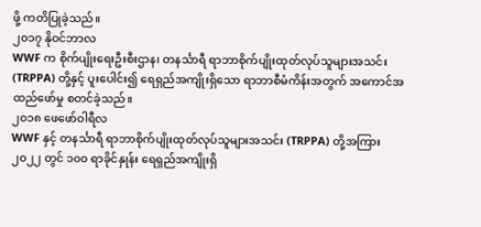ဖို့ ကတိပြုခဲ့သည်။
၂၀၁၇ နိုဝင်ဘာလ
WWF က စိုက်ပျိုးရေးဦးစီးဌာန၊ တနင်္သာရီ ရာဘာစိုက်ပျိုးထုတ်လုပ်သူများအသင်း (TRPPA) တို့နှင့် ပူးပေါင်း၍ ရေရှည်အကျိုးရှိသော ရာဘာစီမံကိန်းအတွက် အကောင်အထည်ဖော်မှု စတင်ခဲ့သည်။
၂၀၁၈ ဖေဖော်ဝါရီလ
WWF နှင့် တနင်္သာရီ ရာဘာစိုက်ပျိုးထုတ်လုပ်သူများအသင်း (TRPPA) တို့အကြား ၂၀၂၂ တွင် ၁၀၀ ရာခိုင်နှုန်း ရေရှည်အကျိုးရှိ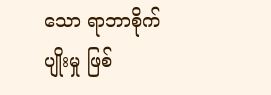သော ရာဘာစိုက်ပျိုးမှု ဖြစ်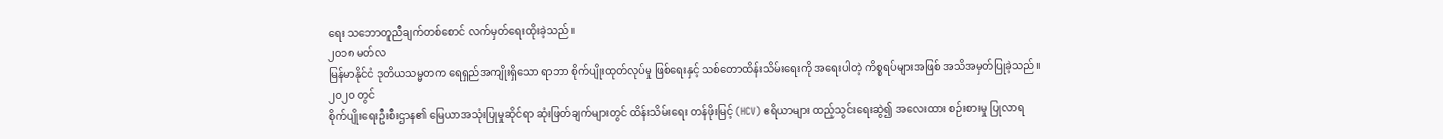ရေး သဘောတူညီချက်တစ်စောင် လက်မှတ်ရေးထိုးခဲ့သည်။
၂၀၁၈ မတ်လ
မြန်မာနိုင်ငံ ဒုတိယသမ္မတက ရေရှည်အကျိုးရှိသော ရာဘာ စိုက်ပျိုးထုတ်လုပ်မှု ဖြစ်ရေးနှင့် သစ်တောထိန်းသိမ်းရေးကို အရေးပါတဲ့ ကိစ္စရပ်များအဖြစ် အသိအမှတ်ပြုခဲ့သည်။
၂၀၂၀ တွင်
စိုက်ပျိုးရေးဦးစီးဌာန၏ မြေယာအသုံးပြုမှုဆိုင်ရာ ဆုံးဖြတ်ချက်များတွင် ထိန်းသိမ်းရေး တန်ဖိုးမြင့် (HCV) ဧရိယာများ ထည့်သွင်းရေးဆွဲ၍ အလေးထား စဉ်းစားမှု ပြုလာရ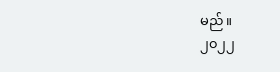မည်။
၂၀၂၂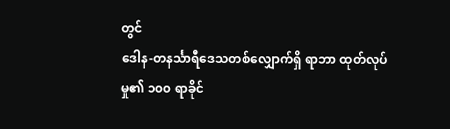တွင်
ဒေါန-တနင်္သာရီဒေသတစ်လျှောက်ရှိ ရာဘာ ထုတ်လုပ်မှု၏ ၁၀၀ ရာခိုင်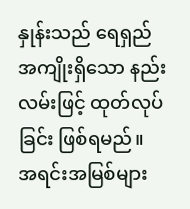နှုန်းသည် ရေရှည်အကျိုးရှိသော နည်းလမ်းဖြင့် ထုတ်လုပ်ခြင်း ဖြစ်ရမည်။
အရင်းအမြစ်များ